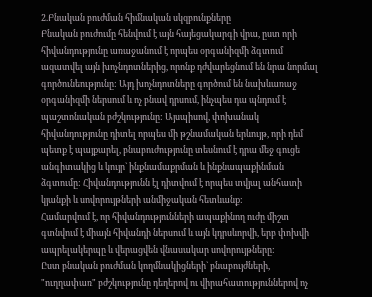2.Բնական բուժման հիմնական սկզբունքները
Բնական բուժումը հենվում է այն հայեցակարգի վրա, ըստ որի հիվանդությունը առաջանում է որպես օրգանիզմի ձգտում ազատվել այն խոչնդոտներից, որոնք դժվարեցնում են նրա նորմալ գործունեությունը: Այդ խոչնդոտները գործում են նախևառաջ օրգանիզմի ներսում և ոչ բնավ դրսում, ինչպես դա պնդում է պաշտոնական բժշկությունը: Այսպիսով, փոխանակ հիվանդությունը դիտել որպես մի թշնամական երևույթ, որի դեմ պետք է պայքարել, բնաբուժությունը տեսնում է դրա մեջ գուցե անգիտակից և կույր` ինքնամաքրման և ինքնապաքինման ձգտումը: Հիվանդությունն էլ դիտվում է որպես տվյալ անհատի կյանքի և սովորույթների անմիջական հետևանք:
Համարվում է, որ հիվանդությունների ապաքինող ուժը միշտ գտնվում է միայն հիվանդի ներսում և այն կդրսևորվի, երբ փոխվի ապրելակերպը և վերացվեն վնասակար սովորույթները:
Ըստ բնական բուժման կողմնակիցների` բնաբույժների, "ուղղափառ" բժշկությունը դեղերով ու վիրահատություններով ոչ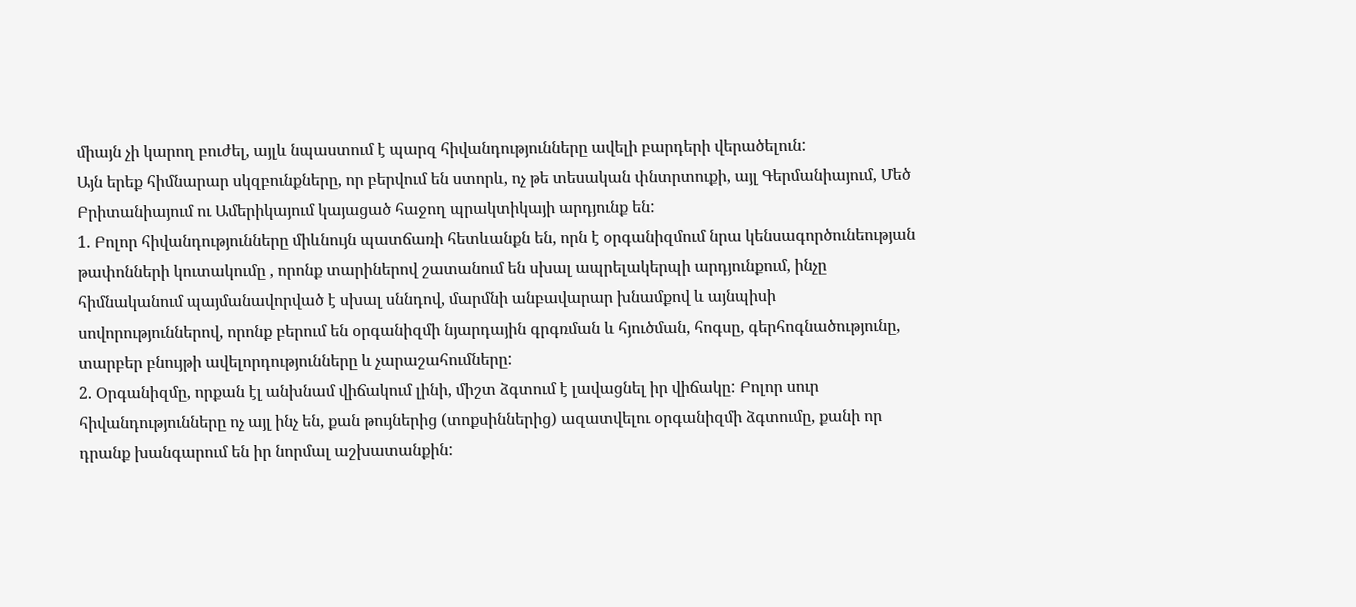միայն չի կարող բուժել, այլև նպաստում է պարզ հիվանդությունները ավելի բարդերի վերածելուն:
Այն երեք հիմնարար սկզբունքները, որ բերվում են ստորև, ոչ թե տեսական փնտրտուքի, այլ Գերմանիայում, Մեծ Բրիտանիայում ու Ամերիկայում կայացած հաջող պրակտիկայի արդյունք են:
1. Բոլոր հիվանդությունները միևնույն պատճառի հետևանքն են, որն է օրգանիզմում նրա կենսագործունեության թափոնների կուտակումը , որոնք տարիներով շատանում են սխալ ապրելակերպի արդյունքում, ինչը հիմնականում պայմանավորված է սխալ սննդով, մարմնի անբավարար խնամքով և այնպիսի սովորություններով, որոնք բերում են օրգանիզմի նյարդային գրգռման և հյուծման, հոգսը, գերհոգնածությունը, տարբեր բնույթի ավելորդությունները և չարաշահումները:
2. Օրգանիզմը, որքան էլ անխնամ վիճակում լինի, միշտ ձգտում է լավացնել իր վիճակը: Բոլոր սուր հիվանդությունները ոչ այլ ինչ են, քան թույներից (տոքսիններից) ազատվելու օրգանիզմի ձգտումը, քանի որ դրանք խանգարում են իր նորմալ աշխատանքին: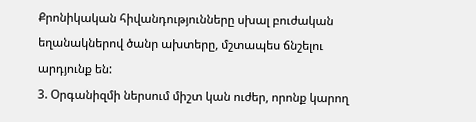Քրոնիկական հիվանդությունները սխալ բուժական եղանակներով ծանր ախտերը, մշտապես ճնշելու արդյունք են:
3. Օրգանիզմի ներսում միշտ կան ուժեր, որոնք կարող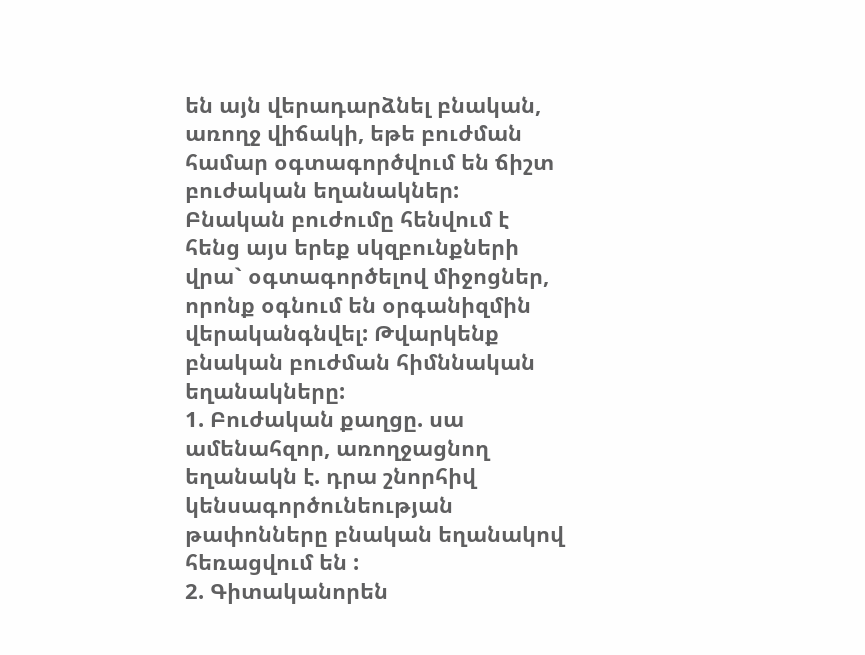են այն վերադարձնել բնական, առողջ վիճակի, եթե բուժման համար օգտագործվում են ճիշտ բուժական եղանակներ:
Բնական բուժումը հենվում է հենց այս երեք սկզբունքների վրա` օգտագործելով միջոցներ, որոնք օգնում են օրգանիզմին վերականգնվել: Թվարկենք բնական բուժման հիմննական եղանակները:
1. Բուժական քաղցը. սա ամենահզոր, առողջացնող եղանակն է. դրա շնորհիվ կենսագործունեության թափոնները բնական եղանակով հեռացվում են :
2. Գիտականորեն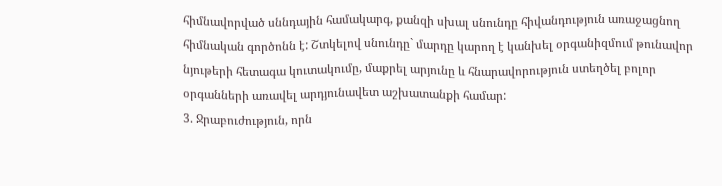հիմնավորված սննդային համակարգ, քանզի սխալ սնունդը հիվանդություն առաջացնող հիմնական գործոնն է: Շտկելով սնունդը` մարդը կարող է կանխել օրգանիզմում թունավոր նյութերի հետագա կուտակումը, մաքրել արյունը և հնարավորություն ստեղծել բոլոր օրգանների առավել արդյունավետ աշխատանքի համար:
3. Ջրաբուժություն, որն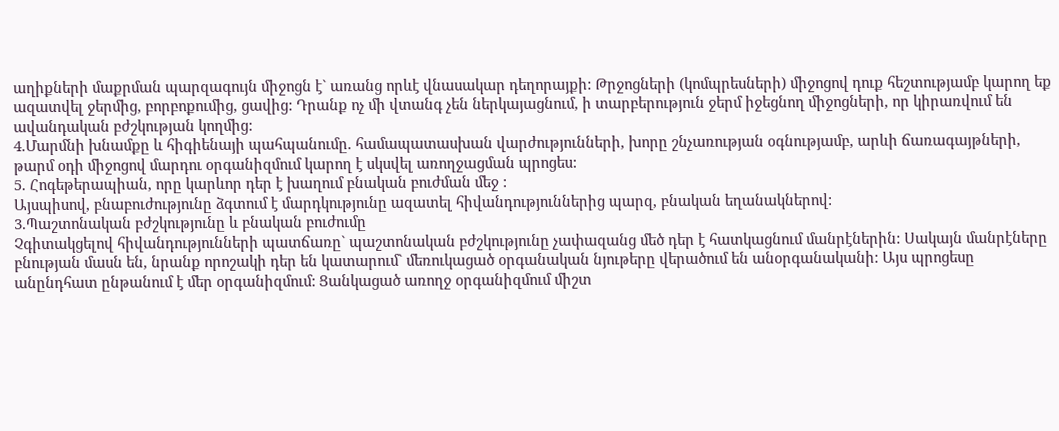աղիքների մաքրման պարզագույն միջոցն է` առանց որևէ վնասակար դեղորայքի: Թրջոցների (կոմպրեսների) միջոցով դուք հեշտությամբ կարող եք ազատվել ջերմից, բորբոքումից, ցավից: Դրանք ոչ մի վտանգ չեն ներկայացնում, ի տարբերություն ջերմ իջեցնող միջոցների, որ կիրառվում են ավանդական բժշկության կողմից:
4.Մարմնի խնամքը և հիգիենայի պահպանումը. համապատասխան վարժությունների, խորը շնչառության օգնությամբ, արևի ճառագայթների, թարմ օդի միջոցով մարդու օրգանիզմում կարող է սկսվել առողջացման պրոցես:
5. Հոգեթերապիան, որը կարևոր դեր է խաղում բնական բուժման մեջ :
Այսպիսով, բնաբուժությունը ձգտում է մարդկությունը ազատել հիվանդություններից պարզ, բնական եղանակներով:
3.Պաշտոնական բժշկությունը և բնական բուժումը
Չգիտակցելով հիվանդությունների պատճառը` պաշտոնական բժշկությունը չափազանց մեծ դեր է հատկացնում մանրէներին: Սակայն մանրէները բնության մասն են, նրանք որոշակի դեր են կատարում` մեռուկացած օրգանական նյութերը վերածում են անօրգանականի: Այս պրոցեսը անընդհատ ընթանում է մեր օրգանիզմում: Ցանկացած առողջ օրգանիզմում միշտ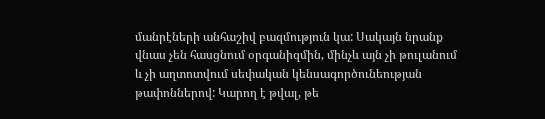մանրէների անհաշիվ բազմություն կա: Սակայն նրանք վնաս չեն հասցնում օրգանիզմին, մինչև այն չի թուլանում և չի աղտոտվում սեփական կենսագործունեության թափոններով: Կարող է թվալ, թե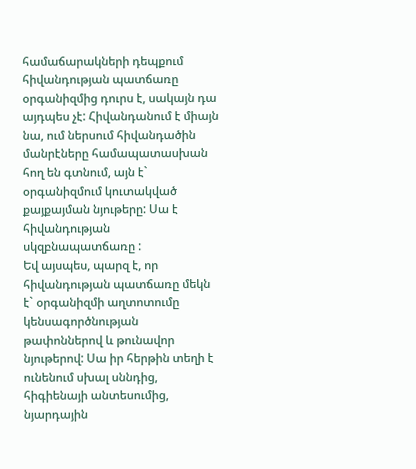համաճարակների դեպքում հիվանդության պատճառը օրգանիզմից դուրս է, սակայն դա այդպես չէ: Հիվանդանում է միայն նա, ում ներսում հիվանդածին մանրէները համապատասխան հող են գտնում, այն է` օրգանիզմում կուտակված քայքայման նյութերը: Սա է հիվանդության սկզբնապատճառը :
Եվ այսպես, պարզ է, որ հիվանդության պատճառը մեկն է` օրգանիզմի աղտոտումը կենսագործնության թափոններով և թունավոր նյութերով: Սա իր հերթին տեղի է ունենում սխալ սննդից, հիգիենայի անտեսումից, նյարդային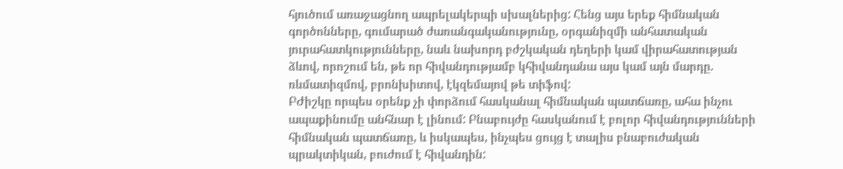հյուծում առաջացնող ապրելակերպի սխալներից: Հենց այս երեք հիմնական գործոնները, գումարած ժառանգականությունը, օրգանիզմի անհատական յուրահատկությունները, նաև նախորդ բժշկական դեղերի կամ վիրահատության ձևով, որոշում են, թե որ հիվանդությամբ կհիվանդանա այս կամ այն մարդը. ռևմատիզմով, բրոնխիտով, էկզեմայով թե տիֆով:
ԲԺիշկը որպես օրենք չի փորձում հասկանալ հիմնական պատճառը, ահա ինչու ապաքինումը անհնար է լինում: Բնաբույժը հասկանում է բոլոր հիվանդությունների հիմնական պատճառը, և իսկապես, ինչպես ցույց է տալիս բնաբուժական պրակտիկան, բուժում է հիվանդին: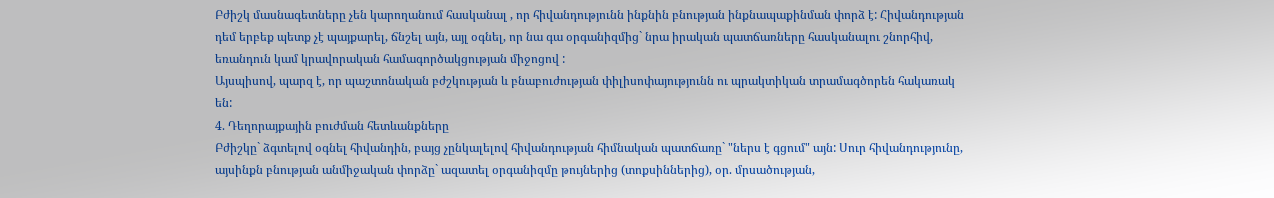Բժիշկ մասնագետները չեն կարողանում հասկանալ , որ հիվանդությունն ինքնին բնության ինքնապաքինման փորձ է: Հիվանդության դեմ երբեք պետք չէ պայքարել, ճնշել այն, այլ օգնել, որ նա գա օրգանիզմից` նրա իրական պատճառները հասկանալու շնորհիվ, եռանդուն կամ կրավորական համագործակցության միջոցով :
Այսպիսով, պարզ է, որ պաշտոնական բժշկության և բնաբուժության փիլիսոփայությունն ու պրակտիկան տրամագծորեն հակառակ են:
4. Դեղորայքային բուժման հետևանքները
Բժիշկը` ձգտելով օգնել հիվանդին, բայց չընկալելով հիվանդության հիմնական պատճառը` "ներս է գցում" այն: Սուր հիվանդությունը, այսինքն բնության անմիջական փորձը` ազատել օրգանիզմը թույներից (տոքսիններից), օր. մրսածության,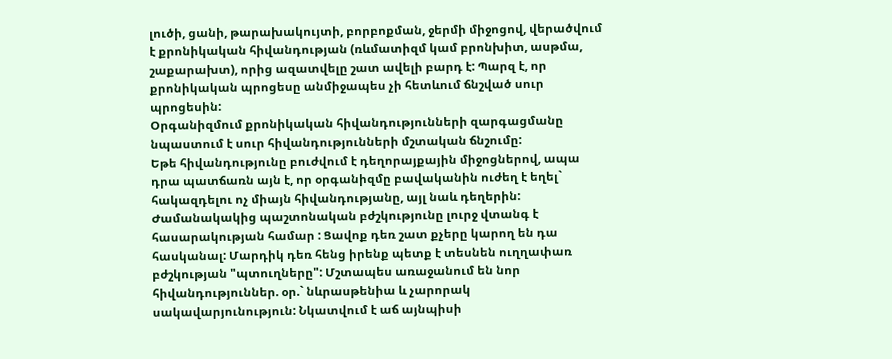լուծի, ցանի, թարախակույտի, բորբոքման, ջերմի միջոցով, վերածվում է քրոնիկական հիվանդության (ռևմատիզմ կամ բրոնխիտ, ասթմա, շաքարախտ), որից ազատվելը շատ ավելի բարդ է: Պարզ է, որ քրոնիկական պրոցեսը անմիջապես չի հետևում ճնշված սուր պրոցեսին:
Օրգանիզմում քրոնիկական հիվանդությունների զարգացմանը նպաստում է սուր հիվանդությունների մշտական ճնշումը:
Եթե հիվանդությունը բուժվում է դեղորայքային միջոցներով, ապա դրա պատճառն այն է, որ օրգանիզմը բավականին ուժեղ է եղել` հակազդելու ոչ միայն հիվանդությանը, այլ նաև դեղերին:
Ժամանակակից պաշտոնական բժշկությունը լուրջ վտանգ է հասարակության համար : Ցավոք դեռ շատ քչերը կարող են դա հասկանալ: Մարդիկ դեռ հենց իրենք պետք է տեսնեն ուղղափառ բժշկության "պտուղները": Մշտապես առաջանում են նոր հիվանդություններ. օր.` նևրասթենիա և չարորակ սակավարյունություն: Նկատվում է աճ այնպիսի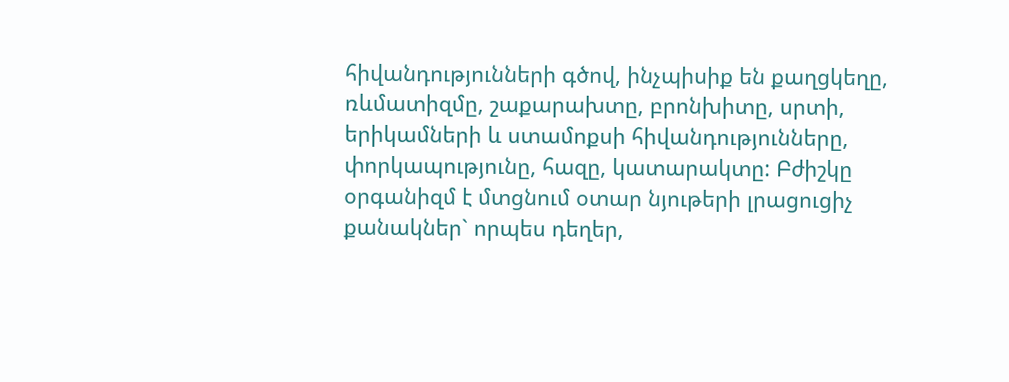հիվանդությունների գծով, ինչպիսիք են քաղցկեղը, ռևմատիզմը, շաքարախտը, բրոնխիտը, սրտի, երիկամների և ստամոքսի հիվանդությունները, փորկապությունը, հազը, կատարակտը: Բժիշկը օրգանիզմ է մտցնում օտար նյութերի լրացուցիչ քանակներ` որպես դեղեր,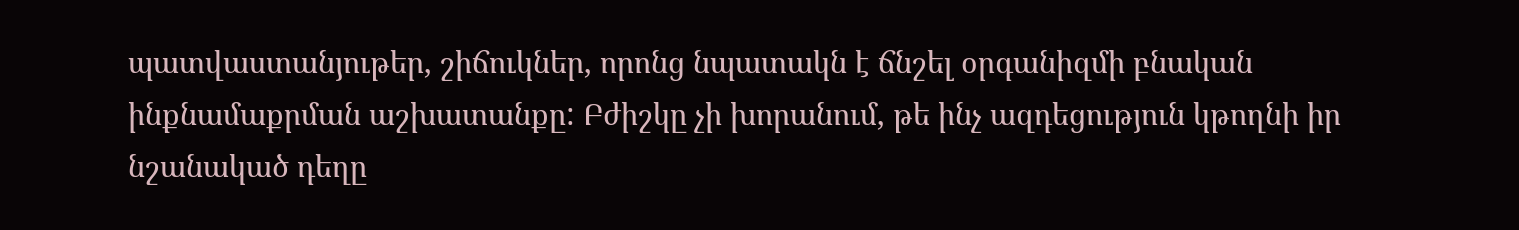պատվաստանյութեր, շիճուկներ, որոնց նպատակն է ճնշել օրգանիզմի բնական ինքնամաքրման աշխատանքը: Բժիշկը չի խորանում, թե ինչ ազդեցություն կթողնի իր նշանակած դեղը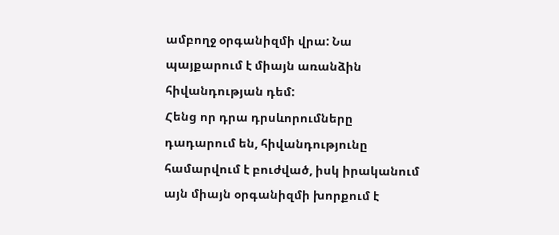ամբողջ օրգանիզմի վրա: Նա պայքարում է միայն առանձին հիվանդության դեմ:
Հենց որ դրա դրսևորումները դադարում են, հիվանդությունը համարվում է բուժված, իսկ իրականում այն միայն օրգանիզմի խորքում է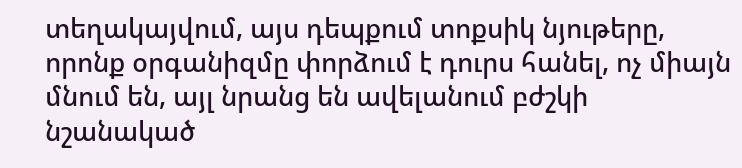տեղակայվում, այս դեպքում տոքսիկ նյութերը, որոնք օրգանիզմը փորձում է դուրս հանել, ոչ միայն մնում են, այլ նրանց են ավելանում բժշկի նշանակած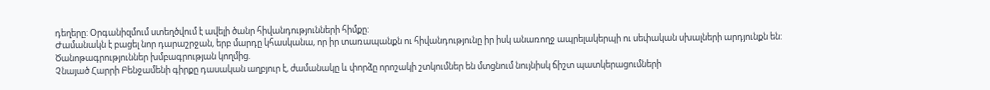դեղերը: Օրգանիզմում ստեղծվում է ավելի ծանր հիվանդությունների հիմքը:
Ժամանակն է բացել նոր դարաշրջան, երբ մարդը կհասկանա, որ իր տառապանքն ու հիվանդությունը իր իսկ անառողջ ապրելակերպի ու սեփական սխալների արդյունքն են:
Ծանոթագրություններ խմբագրության կողմից.
Չնայած Հարրի Բենջամենի գիրքը դասական աղբյուր է, ժամանակը և փորձը որոշակի շտկումներ են մտցնում նույնիսկ ճիշտ պատկերացումների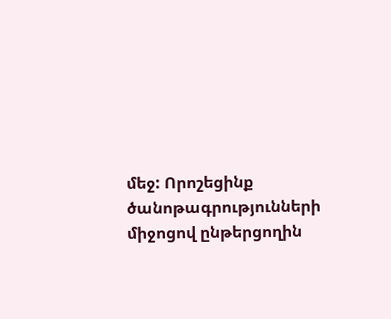մեջ: Որոշեցինք ծանոթագրությունների միջոցով ընթերցողին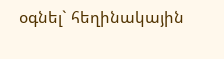օգնել` հեղինակային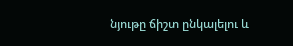նյութը ճիշտ ընկալելու և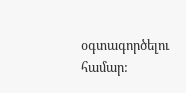օգտագործելու համար: